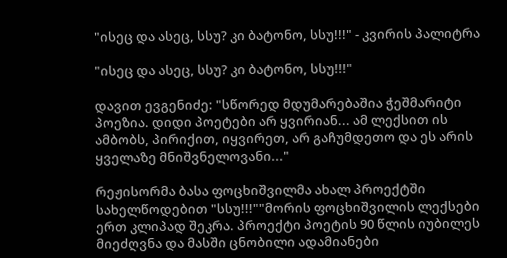"ისეც და ასეც, სსუ? კი ბატონო, სსუ!!!" - კვირის პალიტრა

"ისეც და ასეც, სსუ? კი ბატონო, სსუ!!!"

დავით ევგენიძე: "სწორედ მდუმარებაშია ჭეშმარიტი პოეზია. დიდი პოეტები არ ყვირიან... ამ ლექსით ის ამბობს, პირიქით, იყვირეთ, არ გაჩუმდეთო და ეს არის ყველაზე მნიშვნელოვანი..."

რეჟისორმა ბასა ფოცხიშვილმა ახალ პროექტში სახელწოდებით "სსუ!!!""მორის ფოცხიშვილის ლექსები ერთ კლიპად შეკრა. პროექტი პოეტის 90 წლის იუბილეს მიეძღვნა და მასში ცნობილი ადამიანები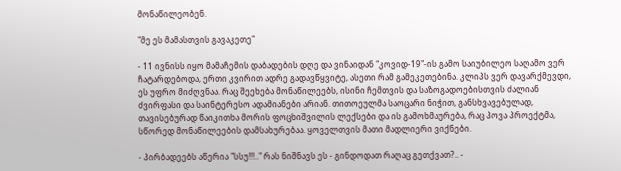მონაწილეობენ.

"მე ეს მამასთვის გავაკეთე"

- 11 ივნისს იყო მამაჩემის დაბადების დღე და ვინაიდან "კოვიდ-19"-ის გამო საიუბილეო საღამო ვერ ჩატარდებოდა, ერთი კვირით ადრე გადავწყვიტე, ასეთი რამ გამეკეთებინა. კლიპს ვერ დავარქმევდი, ეს უფრო მიძღვნაა. რაც შეეხება მონაწილეებს, ისინი ჩემთვის და საზოგადოებისთვის ძალიან ძვირფასი და საინტერესო ადამიანები არიან. თითოეულმა საოცარი ნიჭით, განსხვავებულად, თავისებურად წაიკითხა მორის ფოცხიშვილის ლექსები და ის გამოხმაურება, რაც პოვა პროექტმა, სწორედ მონაწილეების დამსახურებაა. ყოველთვის მათი მადლიერი ვიქნები.

- პირბადეებს აწერია "სსუ!!!.." რას ნიშნავს ეს - გინდოდათ რაღაც გეთქვათ?.. -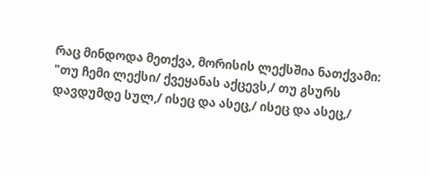რაც მინდოდა მეთქვა, მორისის ლექსშია ნათქვამი: "თუ ჩემი ლექსი/ ქვეყანას აქცევს,/ თუ გსურს დავდუმდე სულ,/ ისეც და ასეც,/ ისეც და ასეც,/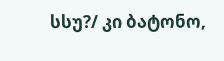სსუ?/ კი ბატონო,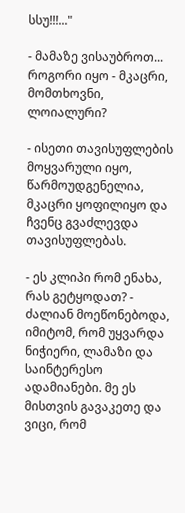სსუ!!!..."

- მამაზე ვისაუბროთ... როგორი იყო - მკაცრი, მომთხოვნი, ლოიალური?

- ისეთი თავისუფლების მოყვარული იყო, წარმოუდგენელია, მკაცრი ყოფილიყო და ჩვენც გვაძლევდა თავისუფლებას.

- ეს კლიპი რომ ენახა, რას გეტყოდათ? - ძალიან მოეწონებოდა, იმიტომ, რომ უყვარდა ნიჭიერი, ლამაზი და საინტერესო ადამიანები. მე ეს მისთვის გავაკეთე და ვიცი, რომ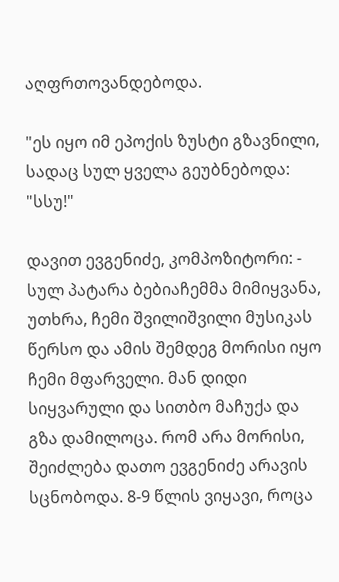აღფრთოვანდებოდა.

"ეს იყო იმ ეპოქის ზუსტი გზავნილი, სადაც სულ ყველა გეუბნებოდა: "სსუ!"

დავით ევგენიძე, კომპოზიტორი: - სულ პატარა ბებიაჩემმა მიმიყვანა, უთხრა, ჩემი შვილიშვილი მუსიკას წერსო და ამის შემდეგ მორისი იყო ჩემი მფარველი. მან დიდი სიყვარული და სითბო მაჩუქა და გზა დამილოცა. რომ არა მორისი, შეიძლება დათო ევგენიძე არავის სცნობოდა. 8-9 წლის ვიყავი, როცა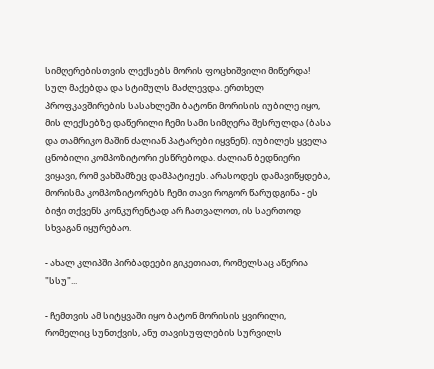სიმღერებისთვის ლექსებს მორის ფოცხიშვილი მიწერდა! სულ მაქებდა და სტიმულს მაძლევდა. ერთხელ პროფკავშირების სასახლეში ბატონი მორისის იუბილე იყო, მის ლექსებზე დაწერილი ჩემი სამი სიმღერა შესრულდა (ბასა და თამრიკო მაშინ ძალიან პატარები იყვნენ). იუბილეს ყველა ცნობილი კომპოზიტორი ესწრებოდა. ძალიან ბედნიერი ვიყავი, რომ ვახშამზეც დამპატიჟეს. არასოდეს დამავიწყდება, მორისმა კომპოზიტორებს ჩემი თავი როგორ წარუდგინა - ეს ბიჭი თქვენს კონკურენტად არ ჩათვალოთ, ის საერთოდ სხვაგან იყურებაო.

- ახალ კლიპში პირბადეები გიკეთიათ, რომელსაც აწერია "სსუ"...

- ჩემთვის ამ სიტყვაში იყო ბატონ მორისის ყვირილი, რომელიც სუნთქვის, ანუ თავისუფლების სურვილს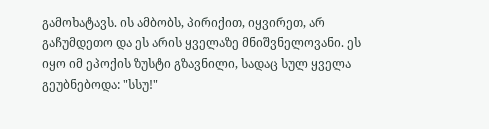გამოხატავს. ის ამბობს, პირიქით, იყვირეთ, არ გაჩუმდეთო და ეს არის ყველაზე მნიშვნელოვანი. ეს იყო იმ ეპოქის ზუსტი გზავნილი, სადაც სულ ყველა გეუბნებოდა: "სსუ!"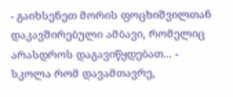- გაიხსენეთ მორის ფოცხიშვილთან დაკავშირებული ამბავი, რომელიც არასდროს დაგავიწყდებათ... - სკოლა რომ დავამთავრე,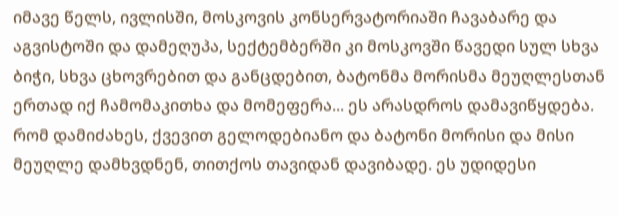იმავე წელს, ივლისში, მოსკოვის კონსერვატორიაში ჩავაბარე და აგვისტოში და დამეღუპა, სექტემბერში კი მოსკოვში წავედი სულ სხვა ბიჭი, სხვა ცხოვრებით და განცდებით, ბატონმა მორისმა მეუღლესთან ერთად იქ ჩამომაკითხა და მომეფერა... ეს არასდროს დამავიწყდება. რომ დამიძახეს, ქვევით გელოდებიანო და ბატონი მორისი და მისი მეუღლე დამხვდნენ, თითქოს თავიდან დავიბადე. ეს უდიდესი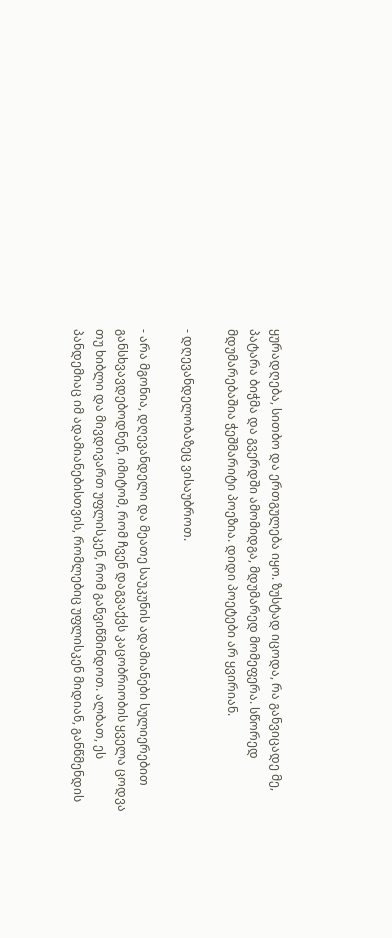ყურადღება, სითბო და ერთგულება იყო. ზუსტად იცოდა, რა განვიცადე მე, პატარა ბიჭმა და გვერდში ამომიდგა, მდუმარედ მომეფერა. სწორედ მდუმარებაშია ჭეშმარიტი პოეზია. დიდი პოეტები არ ყვირიან.

- დღევანდელობაზეც ვისაუბროთ.

- არა მგონია, დღევანდელი და მეათე საუკუნის ადამიანები სულიერებით განსხვავდებოდნენ, იმიტომ, რომ ჩვენ დაგვაქვს კაცობრიობის ყველა ცოდვა თუ ხიბლი და მივდივართ უფლისკენ, რომ განვიწმინდოთ. ალბათ, ეს პანდემიაც იმ ადამიანებისთვის, რომლებიც უფლისკენ მიდიან, განწმენდის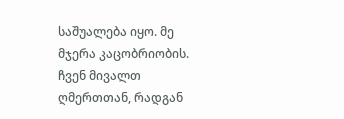საშუალება იყო. მე მჯერა კაცობრიობის. ჩვენ მივალთ ღმერთთან, რადგან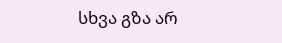სხვა გზა არ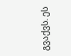გვაქვს. ეს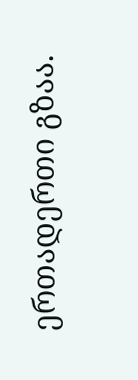ერთადერთი გზაა.